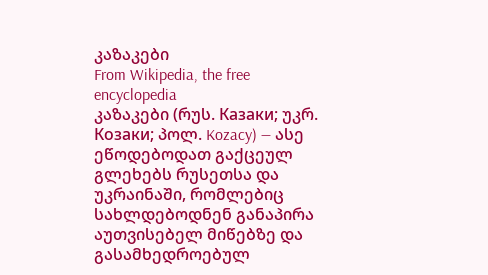კაზაკები
From Wikipedia, the free encyclopedia
კაზაკები (რუს. Казаки; უკრ. Козаки; პოლ. Kozacy) — ასე ეწოდებოდათ გაქცეულ გლეხებს რუსეთსა და უკრაინაში, რომლებიც სახლდებოდნენ განაპირა აუთვისებელ მიწებზე და გასამხედროებულ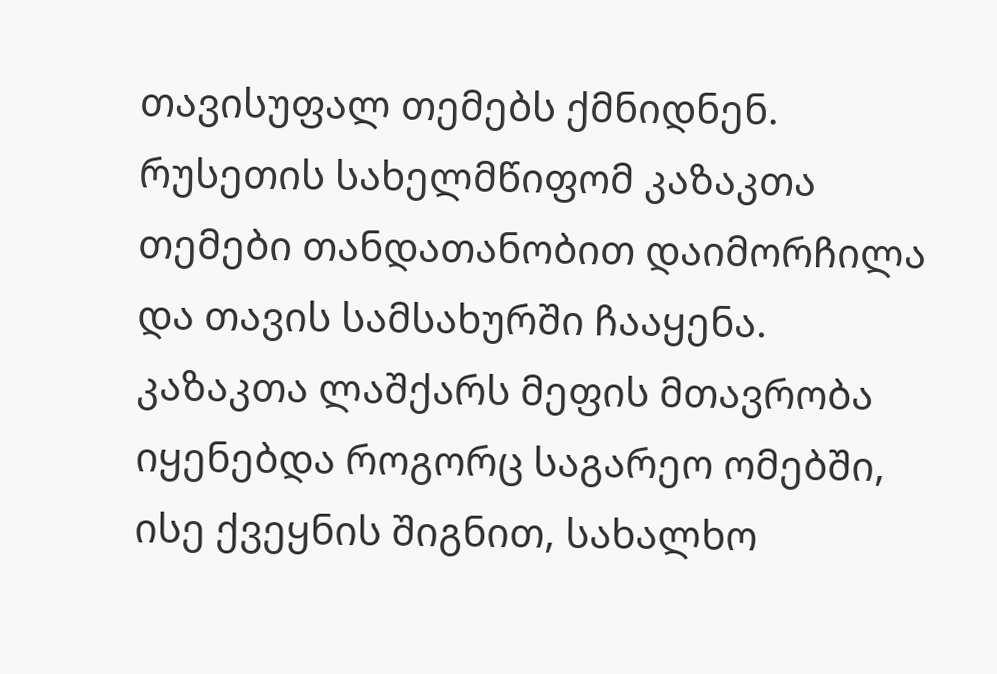თავისუფალ თემებს ქმნიდნენ. რუსეთის სახელმწიფომ კაზაკთა თემები თანდათანობით დაიმორჩილა და თავის სამსახურში ჩააყენა. კაზაკთა ლაშქარს მეფის მთავრობა იყენებდა როგორც საგარეო ომებში, ისე ქვეყნის შიგნით, სახალხო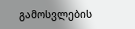გამოსვლების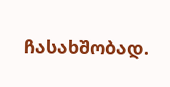ჩასახშობად.